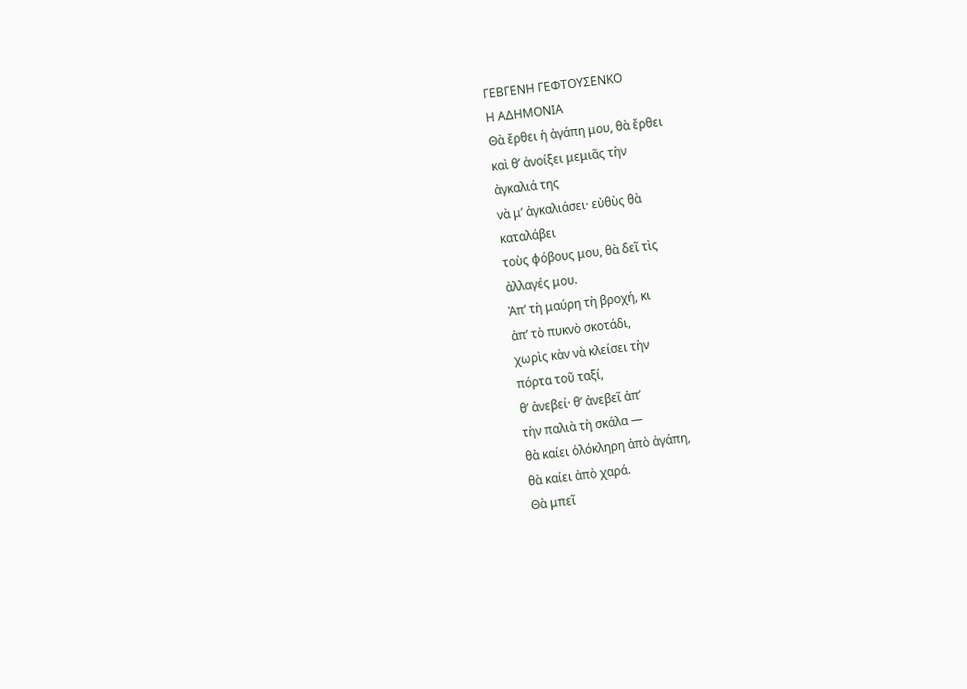ΓΕΒΓΕΝΗ ΓΕΦΤΟΥΣΕΝΚΟ
Η ΑΔΗΜΟΝΙΑ
Θὰ ἔρθει ἡ ἀγάπη μου, θὰ ἔρθει
καὶ θ’ ἀνοίξει μεμιᾶς τὴν
ἀγκαλιά της
νὰ μ’ ἀγκαλιάσει· εὐθὺς θὰ
καταλάβει
τοὺς φόβους μου, θὰ δεῖ τὶς
ἀλλαγές μου.
Ἀπ’ τὴ μαύρη τὴ βροχή, κι
ἀπ’ τὸ πυκνὸ σκοτάδι,
χωρὶς κὰν νὰ κλείσει τὴν
πόρτα τοῦ ταξί,
θ’ ἀνεβεί· θ’ ἀνεβεῖ ἀπ’
τὴν παλιὰ τὴ σκάλα —
θὰ καίει ὁλόκληρη ἀπὸ ἀγάπη,
θὰ καίει ἀπὸ χαρά.
Θὰ μπεῖ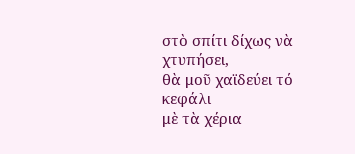στὸ σπίτι δίχως νὰ
χτυπήσει,
θὰ μοῦ χαϊδεύει τό κεφάλι
μὲ τὰ χέρια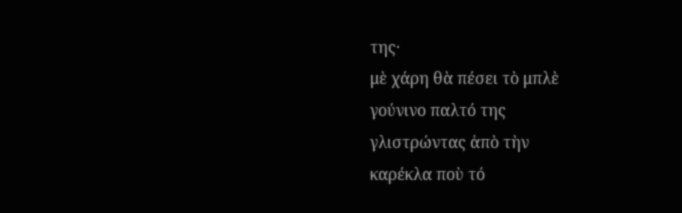της·
μὲ χάρη θὰ πέσει τὸ μπλὲ
γούνινο παλτό της
γλιστρώντας ἀπὸ τὴν
καρέκλα ποὺ τό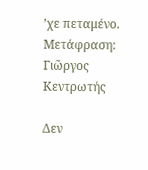’χε πεταμένο.
Μετάφραση: Γιῶργος
Κεντρωτής

Δεν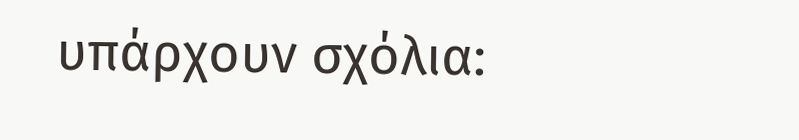υπάρχουν σχόλια: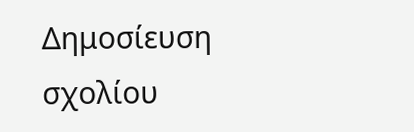Δημοσίευση σχολίου